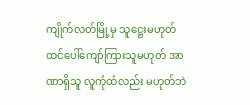ကျိုက်လတ်မြို့မှ သူဋ္ဌေးမဟုတ် ထင်ပေါ်ကျော်ကြားသူမဟုတ် အာဏာရှိသူ လူကုံထံလည်း မဟုတ်ဘဲ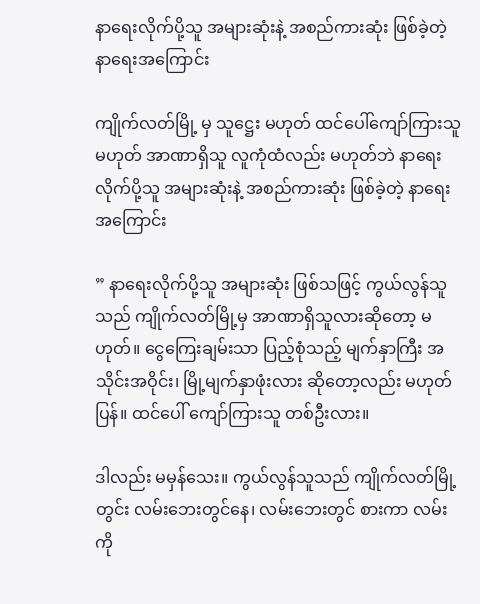နာရေးလိုက်ပို့သူ အများဆုံးနဲ့ အစည်ကားဆုံး ဖြစ်ခဲ့တဲ့ နာရေးအကြောင်း

ကျိုက်လတ်မြို့ မှ သူဋ္ဌေး မဟုတ် ထင်ပေါ်ကျော်ကြားသူ မဟုတ် အာဏာရှိသူ လူကုံထံလည်း မဟုတ်ဘဲ နာရေးလိုက်ပို့သူ အများဆုံးနဲ့ အစည်ကားဆုံး ဖြစ်ခဲ့တဲ့ နာရေးအကြောင်း

” နာရေးလိုက်ပို့သူ အများဆုံး ဖြစ်သဖြင့် ကွယ်လွန်သူသည် ကျိုက်လတ်မြို့မှ အာဏာရှိသူလားဆိုတော့ မဟုတ်။ ငွေကြေးချမ်းသာ ပြည့်စုံသည့် မျက်နှာကြီး အသိုင်းအဝိုင်း၊ မြို့မျက်နှာဖုံးလား ဆိုတော့လည်း မဟုတ်ပြန်။ ထင်ပေါ် ကျော်ကြားသူ တစ်ဦးလား။

ဒါလည်း မမှန်သေး။ ကွယ်လွန်သူသည် ကျိုက်လတ်မြို့တွင်း လမ်းဘေးတွင်နေ၊ လမ်းဘေးတွင် စားကာ လမ်းကို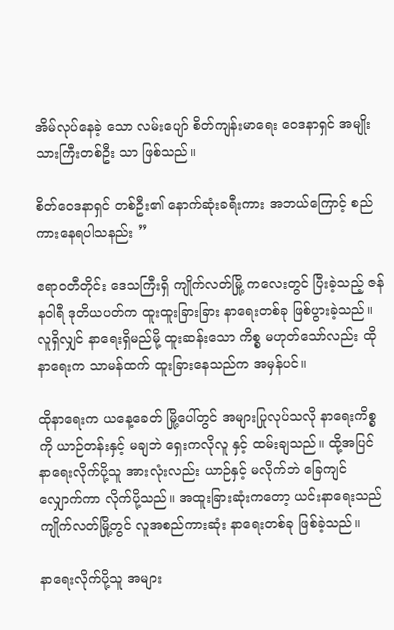အိမ်လုပ်နေခဲ့ သော လမ်းပျော် စိတ်ကျန်းမာရေး ဝေဒနာရှင် အမျိုးသားကြီးတစ်ဦး သာ ဖြစ်သည်။

စိတ်ဝေဒနာရှင် တစ်ဦး၏ နောက်ဆုံးခရီးကား အဘယ်ကြောင့် စည်ကားနေရပါသနည်း ”

ဧရာဝတီတိုင်း ဒေသကြီးရှိ ကျိုက်လတ်မြို့ ကလေးတွင် ပြီးခဲ့သည့် ဇန်နဝါရီ ဒုတိယပတ်က ထူးထူးခြားခြား နာရေးတစ်ခု ဖြစ်ပွားခဲ့သည်။ လူရှိလျှင် နာရေးရှိမည်မို့ ထူးဆန်းသော ကိစ္စ မဟုတ်သော်လည်း ထိုနာရေးက သာမန်ထက် ထူးခြားနေသည်က အမှန်ပင်။

ထိုနာရေးက ယနေ့ခေတ် မြို့ပေါ်တွင် အများပြုလုပ်သလို နာရေးကိစ္စကို ယာဉ်တန်းနှင့် မချဘဲ ရှေးကလိုလူ နှင့် ထမ်းချသည်။ ထို့အပြင် နာရေးလိုက်ပို့သူ အားလုံးလည်း ယာဉ်နှင့် မလိုက်ဘဲ ခြေကျင်လျှောက်ကာ လိုက်ပို့သည်။ အထူးခြားဆုံးကတော့ ယင်းနာရေးသည် ကျိုက်လတ်မြို့တွင် လူအစည်ကားဆုံး နာရေးတစ်ခု ဖြစ်ခဲ့သည်။

နာရေးလိုက်ပို့သူ အများ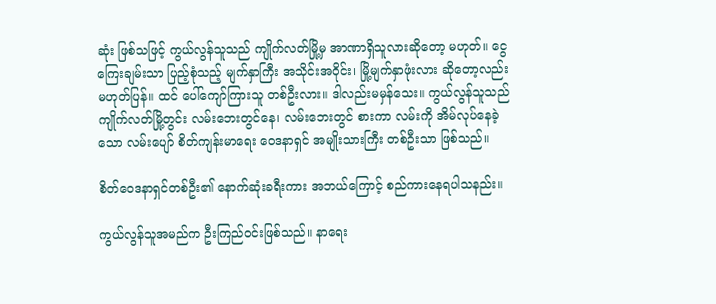ဆုံး ဖြစ်သဖြင့် ကွယ်လွန်သူသည် ကျိုက်လတ်မြို့မှ အာဏာရှိသူလားဆိုတော့ မဟုတ်။ ငွေကြေးချမ်းသာ ပြည့်စုံသည့် မျက်နှာကြီး အသိုင်းအဝိုင်း၊ မြို့မျက်နှာဖုံးလား ဆိုတော့လည်း မဟုတ်ပြန်။ ထင် ပေါ်ကျော်ကြားသူ တစ်ဦးလား။ ဒါလည်းမမှန်သေး။ ကွယ်လွန်သူသည် ကျိုက်လတ်မြို့တွင်း လမ်းဘေးတွင်နေ၊ လမ်းဘေးတွင် စားကာ လမ်းကို အိမ်လုပ်နေခဲ့သော လမ်းပျော် စိတ်ကျန်းမာရေး ဝေဒနာရှင် အမျိုးသားကြီး တစ်ဦးသာ ဖြစ်သည်။

စိတ်ဝေဒနာရှင်တစ်ဦး၏ နောက်ဆုံးခရီးကား အဘယ်ကြောင့် စည်ကားနေရပါသနည်း။

ကွယ်လွန်သူအမည်က ဦးကြည်ဝင်းဖြစ်သည်။ နာရေး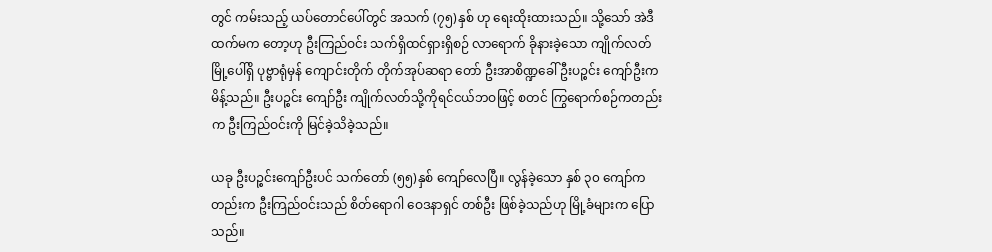တွင် ကမ်းသည့် ယပ်တောင်ပေါ်တွင် အသက် (၇၅)နှစ် ဟု ရေးထိုးထားသည်။ သို့သော် အဲဒီထက်မက တော့ဟု ဦးကြည်ဝင်း သက်ရှိထင်ရှားရှိစဉ် လာရောက် ခိုနားခဲ့သော ကျိုက်လတ်မြို့ပေါ်ရှိ ပုဗ္ဗာရုံမှန် ကျောင်းတိုက် တိုက်အုပ်ဆရာ တော် ဦးအာစိဏ္ဍခေါ် ဦးပဉ္စင်း ကျော်ဦးက မိန့်သည်။ ဦးပဉ္စင်း ကျော်ဦး ကျိုက်လတ်သို့ကိုရင်ငယ်ဘဝဖြင့် စတင် ကြွရောက်စဉ်ကတည်းက ဦးကြည်ဝင်းကို မြင်ခဲ့သိခဲ့သည်။

ယခု ဦးပဉ္စင်းကျော်ဦးပင် သက်တော် (၅၅)နှစ် ကျော်လေပြီ။ လွန်ခဲ့သော နှစ် ၃၀ ကျော်ကတည်းက ဦးကြည်ဝင်းသည် စိတ်ရောဂါ ဝေဒနာရှင် တစ်ဦး ဖြစ်ခဲ့သည်ဟု မြို့ခံများက ပြော သည်။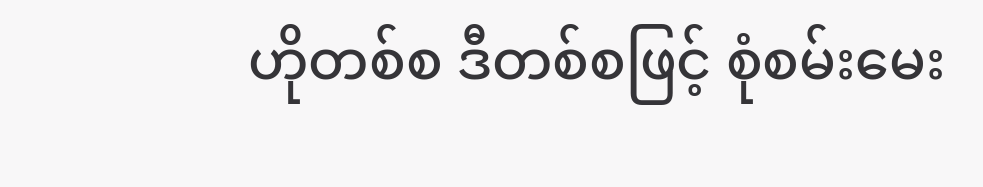ဟိုတစ်စ ဒီတစ်စဖြင့် စုံစမ်းမေး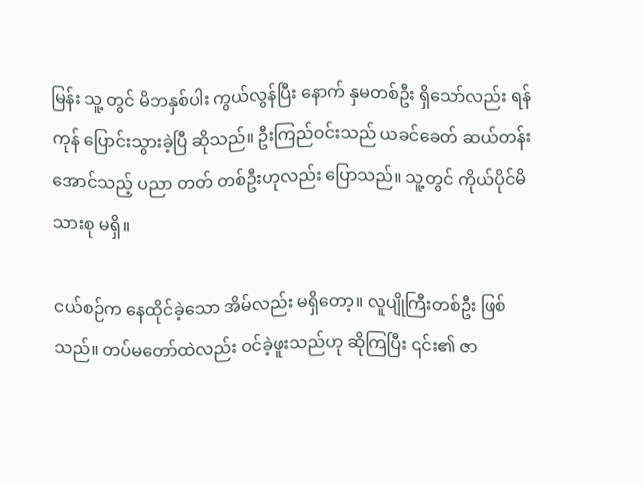မြန်း သူ့ တွင် မိဘနှစ်ပါး ကွယ်လွန်ပြီး နောက် နှမတစ်ဦး ရှိသော်လည်း ရန်ကုန် ပြောင်းသွားခဲ့ပြီ ဆိုသည်။ ဦးကြည်ဝင်းသည် ယခင်ခေတ် ဆယ်တန်းအောင်သည့် ပညာ တတ် တစ်ဦးဟုလည်း ပြောသည်။ သူ့တွင် ကိုယ်ပိုင်မိသားစု မရှိ။

ငယ်စဉ်က နေထိုင်ခဲ့သော အိမ်လည်း မရှိတော့။ လူပျိုကြီးတစ်ဦး ဖြစ် သည်။ တပ်မတော်ထဲလည်း ဝင်ခဲ့ဖူးသည်ဟု ဆိုကြပြီး ၎င်း၏ ဇာ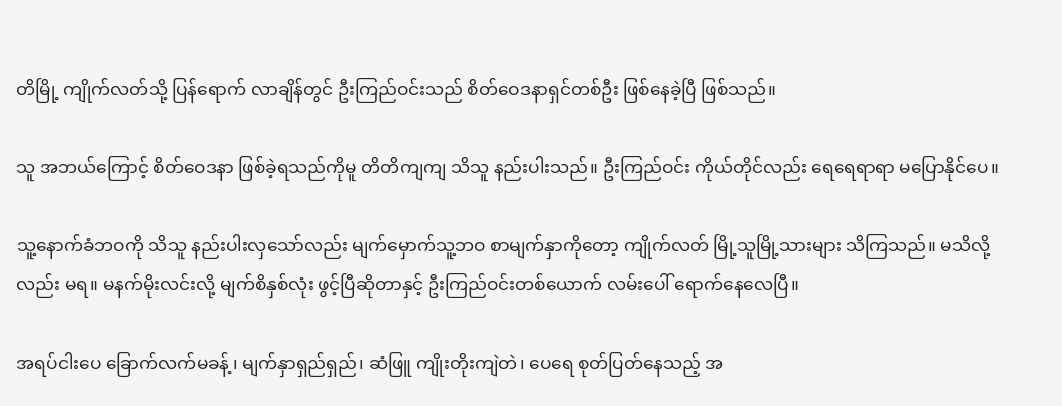တိမြို့ ကျိုက်လတ်သို့ ပြန်ရောက် လာချိန်တွင် ဦးကြည်ဝင်းသည် စိတ်ဝေဒနာရှင်တစ်ဦး ဖြစ်နေခဲ့ပြီ ဖြစ်သည်။

သူ အဘယ်ကြောင့် စိတ်ဝေဒနာ ဖြစ်ခဲ့ရသည်ကိုမူ တိတိကျကျ သိသူ နည်းပါးသည်။ ဦးကြည်ဝင်း ကိုယ်တိုင်လည်း ရေရေရာရာ မပြောနိုင်ပေ။

သူ့နောက်ခံဘဝကို သိသူ နည်းပါးလှသော်လည်း မျက်မှောက်သူ့ဘဝ စာမျက်နှာကိုတော့ ကျိုက်လတ် မြို့သူမြို့သားများ သိကြသည်။ မသိလို့လည်း မရ။ မနက်မိုးလင်းလို့ မျက်စိနှစ်လုံး ဖွင့်ပြီဆိုတာနှင့် ဦးကြည်ဝင်းတစ်ယောက် လမ်းပေါ် ရောက်နေလေပြီ။

အရပ်ငါးပေ ခြောက်လက်မခန့်၊ မျက်နှာရှည်ရှည်၊ ဆံဖြူ ကျိုးတိုးကျဲတဲ၊ ပေရေ စုတ်ပြတ်နေသည့် အ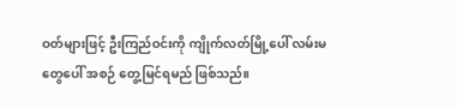ဝတ်များဖြင့် ဦးကြည်ဝင်းကို ကျိုက်လတ်မြို့ပေါ် လမ်းမတွေပေါ် အစဉ် တွေ့မြင်ရမည် ဖြစ်သည်။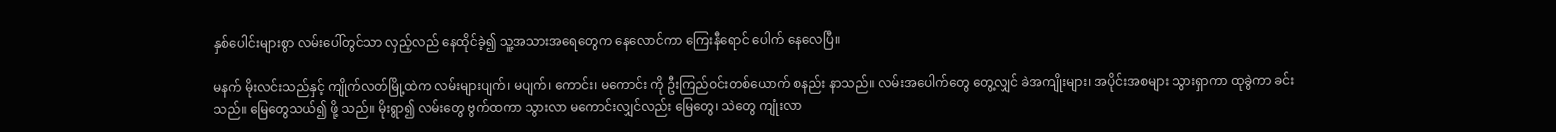နှစ်ပေါင်းများစွာ လမ်းပေါ်တွင်သာ လှည့်လည် နေထိုင်ခဲ့၍ သူ့အသားအရေတွေက နေလောင်ကာ ကြေးနီရောင် ပေါက် နေလေပြီ။

မနက် မိုးလင်းသည်နှင့် ကျိုက်လတ်မြို့ထဲက လမ်းများပျက်၊ မပျက်၊ ကောင်း၊ မကောင်း ကို ဦးကြည်ဝင်းတစ်ယောက် စနည်း နာသည်။ လမ်းအပေါက်တွေ တွေ့လျှင် ခဲအကျိုးများ၊ အပိုင်းအစများ သွားရှာကာ ထုခွဲကာ ခင်းသည်။ မြေတွေသယ်၍ ဖို့ သည်။ မိုးရွာ၍ လမ်းတွေ ဗွက်ထကာ သွားလာ မကောင်းလျှင်လည်း မြေတွေ၊ သဲတွေ ကျုံးလာ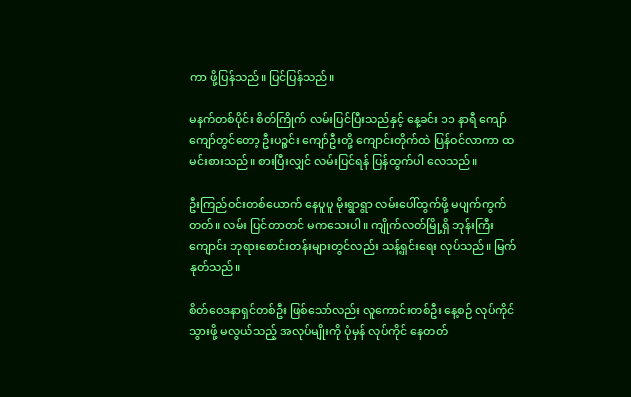ကာ ဖို့ပြန်သည်။ ပြင်ပြန်သည်။

မနက်တစ်ပိုင်း စိတ်ကြိုက် လမ်းပြင်ပြီးသည်နှင့် နေ့ခင်း ၁၁ နာရီ ကျော်ကျော်တွင်တော့ ဦးပဉ္စင်း ကျော်ဦးတို့ ကျောင်းတိုက်ထဲ ပြန်ဝင်လာကာ ထမင်းစားသည်။ စားပြီးလျှင် လမ်းပြင်ရန် ပြန်ထွက်ပါ လေသည်။

ဦးကြည်ဝင်းတစ်ယောက် နေပူပူ မိုးရွာရွာ လမ်းပေါ်ထွက်ဖို့ မပျက်ကွက်တတ်။ လမ်း ပြင်တာတင် မကသေးပါ။ ကျိုက်လတ်မြို့ရှိ ဘုန်းကြီးကျောင်း ဘုရားစောင်းတန်းများတွင်လည်း သန့်ရှင်းရေး လုပ်သည်။ မြက် နုတ်သည်။

စိတ်ဝေဒနာရှင်တစ်ဦး ဖြစ်သော်လည်း လူကောင်းတစ်ဦး နေ့စဉ် လုပ်ကိုင်သွားဖို့ မလွယ်သည့် အလုပ်မျိုးကို ပုံမှန် လုပ်ကိုင် နေတတ်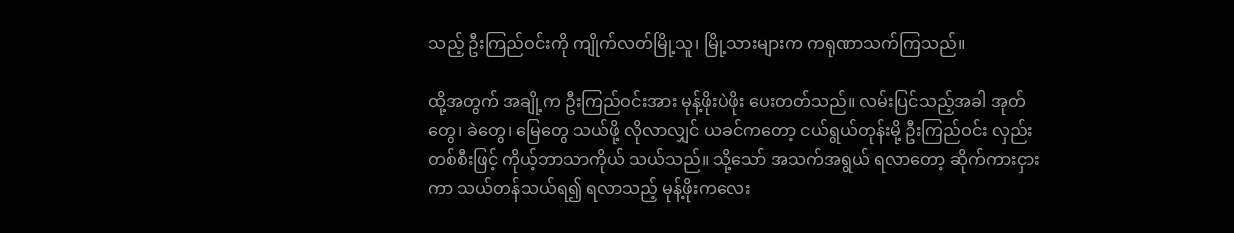သည့် ဦးကြည်ဝင်းကို ကျိုက်လတ်မြို့သူ၊ မြို့သားများက ကရုဏာသက်ကြသည်။

ထို့အတွက် အချို့က ဦးကြည်ဝင်းအား မုန့်ဖိုးပဲဖိုး ပေးတတ်သည်။ လမ်းပြင်သည့်အခါ အုတ်တွေ၊ ခဲတွေ၊ မြေတွေ သယ်ဖို့ လိုလာလျှင် ယခင်ကတော့ ငယ်ရွယ်တုန်းမို့ ဦးကြည်ဝင်း လှည်းတစ်စီးဖြင့် ကိုယ့်ဘာသာကိုယ် သယ်သည်။ သို့သော် အသက်အရွယ် ရလာတော့ ဆိုက်ကားငှားကာ သယ်တန်သယ်ရ၍ ရလာသည့် မုန့်ဖိုးကလေး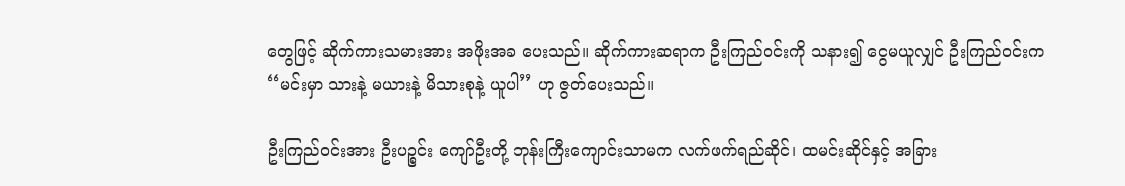တွေဖြင့် ဆိုက်ကားသမားအား အဖိုးအခ ပေးသည်။ ဆိုက်ကားဆရာက ဦးကြည်ဝင်းကို သနား၍ ငွေမယူလျှင် ဦးကြည်ဝင်းက ‘‘မင်းမှာ သားနဲ့ မယားနဲ့ မိသားစုနဲ့ ယူပါ’’ ဟု ဇွတ်ပေးသည်။

ဦးကြည်ဝင်းအား ဦးပဉ္စင်း ကျော်ဦးတို့ ဘုန်းကြီးကျောင်းသာမက လက်ဖက်ရည်ဆိုင်၊ ထမင်းဆိုင်နှင့် အခြား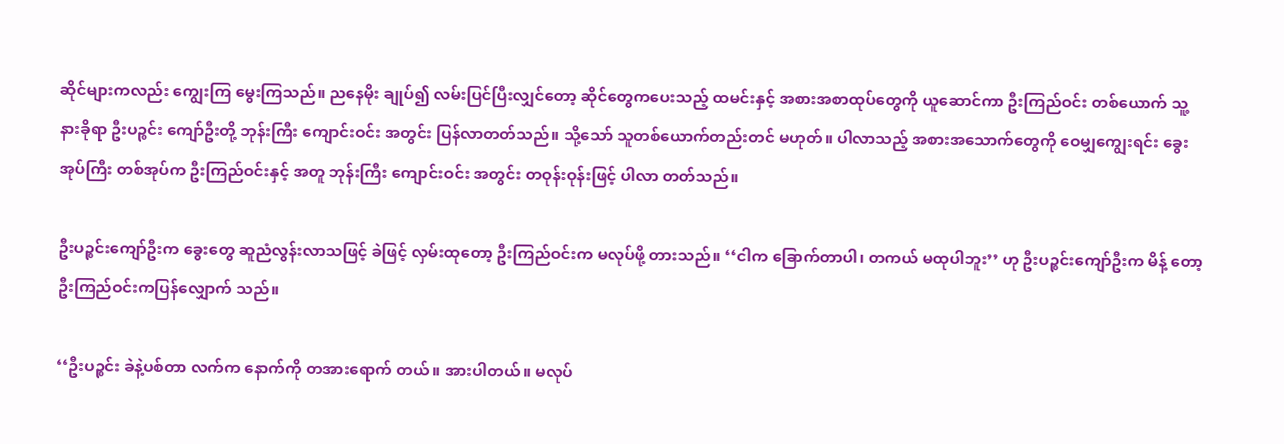ဆိုင်များကလည်း ကျွေးကြ မွေးကြသည်။ ညနေမိုး ချုပ်၍ လမ်းပြင်ပြီးလျှင်တော့ ဆိုင်တွေကပေးသည့် ထမင်းနှင့် အစားအစာထုပ်တွေကို ယူဆောင်ကာ ဦးကြည်ဝင်း တစ်ယောက် သူ့နားခိုရာ ဦးပဉ္စင်း ကျော်ဦးတို့ ဘုန်းကြီး ကျောင်းဝင်း အတွင်း ပြန်လာတတ်သည်။ သို့သော် သူတစ်ယောက်တည်းတင် မဟုတ်။ ပါလာသည့် အစားအသောက်တွေကို ဝေမျှကျွေးရင်း ခွေးအုပ်ကြီး တစ်အုပ်က ဦးကြည်ဝင်းနှင့် အတူ ဘုန်းကြီး ကျောင်းဝင်း အတွင်း တဝုန်းဝုန်းဖြင့် ပါလာ တတ်သည်။

ဦးပဉ္စင်းကျော်ဦးက ခွေးတွေ ဆူညံလွန်းလာသဖြင့် ခဲဖြင့် လှမ်းထုတော့ ဦးကြည်ဝင်းက မလုပ်ဖို့ တားသည်။ ‘‘ငါက ခြောက်တာပါ၊ တကယ် မထုပါဘူး’’ ဟု ဦးပဉ္စင်းကျော်ဦးက မိန့် တော့ ဦးကြည်ဝင်းကပြန်လျှောက် သည်။

‘‘ဦးပဉ္စင်း ခဲနဲ့ပစ်တာ လက်က နောက်ကို တအားရောက် တယ်။ အားပါတယ်။ မလုပ်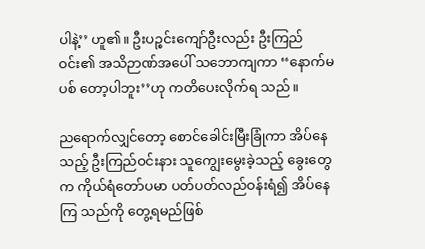ပါနဲ့’’ ဟူ၏။ ဦးပဉ္စင်းကျော်ဦးလည်း ဦးကြည်ဝင်း၏ အသိဉာဏ်အပေါ် သဘောကျကာ ‘‘နောက်မပစ် တော့ပါဘူး’’ဟု ကတိပေးလိုက်ရ သည်။

ညရောက်လျှင်တော့ စောင်ခေါင်းမြီးခြုံကာ အိပ်နေသည့် ဦးကြည်ဝင်းနား သူကျွေးမွေးခဲ့သည့် ခွေးတွေက ကိုယ်ရံတော်ပမာ ပတ်ပတ်လည်ဝန်းရံ၍ အိပ်နေကြ သည်ကို တွေ့ရမည်ဖြစ်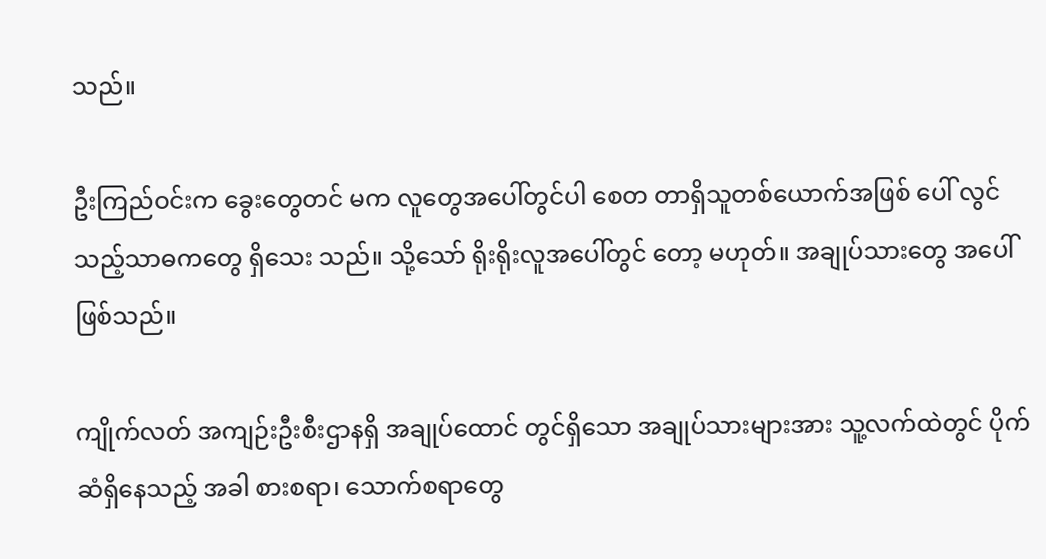သည်။

ဦးကြည်ဝင်းက ခွေးတွေတင် မက လူတွေအပေါ်တွင်ပါ စေတ တာရှိသူတစ်ယောက်အဖြစ် ပေါ် လွင်သည့်သာဓကတွေ ရှိသေး သည်။ သို့သော် ရိုးရိုးလူအပေါ်တွင် တော့ မဟုတ်။ အချုပ်သားတွေ အပေါ်ဖြစ်သည်။

ကျိုက်လတ် အကျဉ်းဦးစီးဌာနရှိ အချုပ်ထောင် တွင်ရှိသော အချုပ်သားများအား သူ့လက်ထဲတွင် ပိုက်ဆံရှိနေသည့် အခါ စားစရာ၊ သောက်စရာတွေ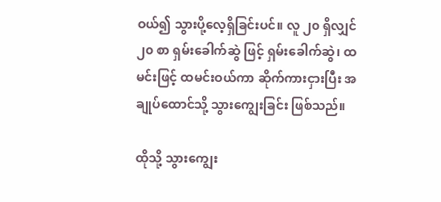ဝယ်၍ သွားပို့လေ့ရှိခြင်းပင်။ လူ ၂၀ ရှိလျှင် ၂၀ စာ ရှမ်းခေါက်ဆွဲ ဖြင့် ရှမ်းခေါက်ဆွဲ၊ ထမင်းဖြင့် ထမင်းဝယ်ကာ ဆိုက်ကားငှားပြီး အချုပ်ထောင်သို့ သွားကျွေးခြင်း ဖြစ်သည်။

ထိုသို့ သွားကျွေး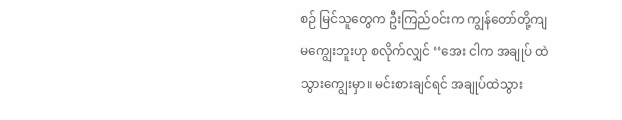စဉ် မြင်သူတွေက ဦးကြည်ဝင်းက ကျွန်တော်တို့ကျ မကျွေးဘူးဟု စလိုက်လျှင် ‘‘အေး ငါက အချုပ် ထဲသွားကျွေးမှာ။ မင်းစားချင်ရင် အချုပ်ထဲသွား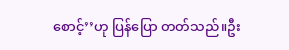စောင့်’’ဟု ပြန်ပြော တတ်သည်။ဦး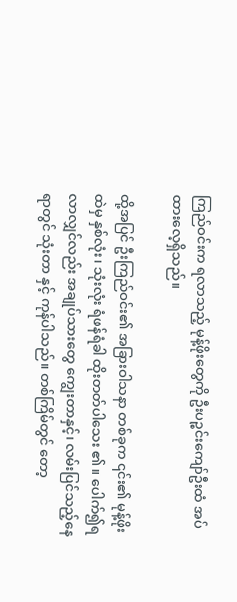ကြည်ဝင်းက ရလာသည့် မုန့်ဖိုးတွေကို ဦးပဉ္စင်းကျော်ဦးထံ အပ်ထားလေ့ရှိသည်။

ထို့အပြင် ဦးကြည်ဝင်း၏ အခြားဝါသနာ တစ်ခုက ၎င်း၏ မုန့်ဖိုးထဲမှ နှစ်လုံး၊ သုံးလုံး ရံဖန်ရံခါ ထိုးတတ်ပါသေး ၏။ ပေါက်၍ရလာလျှင်လည်း အချုပ်သားတွေ ကျွေးတာနှင့်၊ လမ်းပြင်သည့်နေရာတွင် သုံးတာ နှင့် ကုန်ပါသည်။ တစ်ကြိမ်တွင် တော့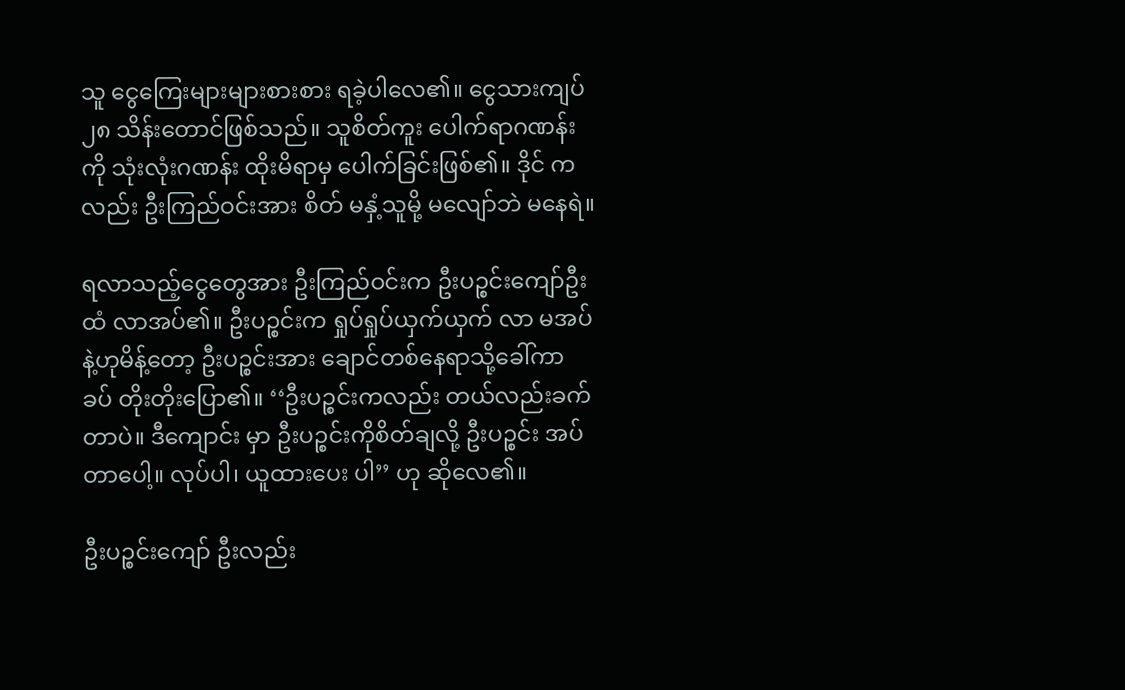သူ ငွေကြေးများများစားစား ရခဲ့ပါလေ၏။ ငွေသားကျပ် ၂၈ သိန်းတောင်ဖြစ်သည်။ သူစိတ်ကူး ပေါက်ရာဂဏန်းကို သုံးလုံးဂဏန်း ထိုးမိရာမှ ပေါက်ခြင်းဖြစ်၏။ ဒိုင် ကလည်း ဦးကြည်ဝင်းအား စိတ် မနှံ့သူမို့ မလျော်ဘဲ မနေရဲ။

ရလာသည့်ငွေတွေအား ဦးကြည်ဝင်းက ဦးပဉ္စင်းကျော်ဦးထံ လာအပ်၏။ ဦးပဉ္စင်းက ရှုပ်ရှုပ်ယှက်ယှက် လာ မအပ်နဲ့ဟုမိန့်တော့ ဦးပဉ္စင်းအား ချောင်တစ်နေရာသို့ခေါ်ကာ ခပ် တိုးတိုးပြော၏။ ‘‘ဦးပဉ္စင်းကလည်း တယ်လည်းခက်တာပဲ။ ဒီကျောင်း မှာ ဦးပဉ္စင်းကိုစိတ်ချလို့ ဦးပဉ္စင်း အပ်တာပေါ့။ လုပ်ပါ၊ ယူထားပေး ပါ’’ ဟု ဆိုလေ၏။

ဦးပဉ္စင်းကျော် ဦးလည်း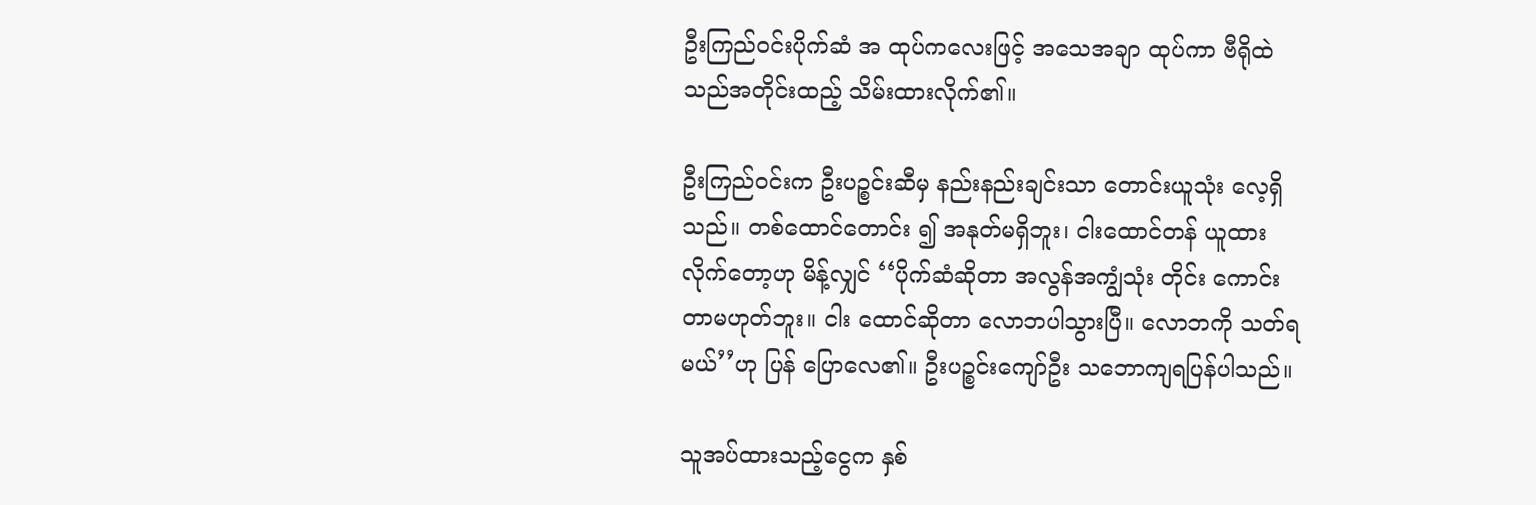ဦးကြည်ဝင်းပိုက်ဆံ အ ထုပ်ကလေးဖြင့် အသေအချာ ထုပ်ကာ ဗီရိုထဲ သည်အတိုင်းထည့် သိမ်းထားလိုက်၏။

ဦးကြည်ဝင်းက ဦးပဉ္စင်းဆီမှ နည်းနည်းချင်းသာ တောင်းယူသုံး လေ့ရှိသည်။ တစ်ထောင်တောင်း ၍ အနုတ်မရှိဘူး၊ ငါးထောင်တန် ယူထားလိုက်တော့ဟု မိန့်လျှင် ‘‘ပိုက်ဆံဆိုတာ အလွန်အကျွံသုံး တိုင်း ကောင်းတာမဟုတ်ဘူး။ ငါး ထောင်ဆိုတာ လောဘပါသွားပြီ။ လောဘကို သတ်ရမယ်’’ဟု ပြန် ပြောလေ၏။ ဦးပဉ္စင်းကျော်ဦး သဘောကျရပြန်ပါသည်။

သူအပ်ထားသည့်ငွေက နှစ်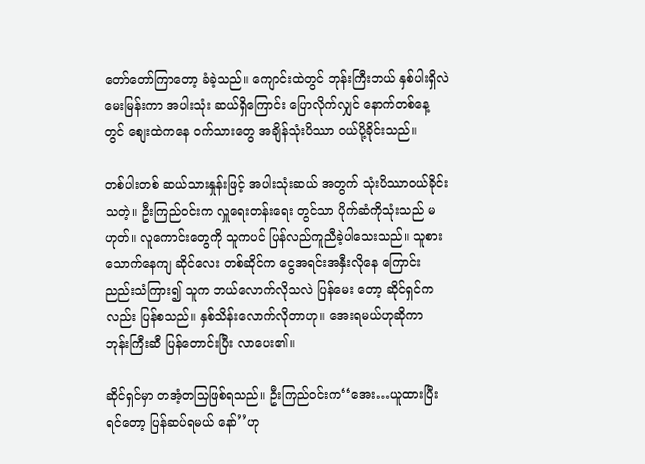တော်တော်ကြာတော့ ခံခဲ့သည်။ ကျောင်းထဲတွင် ဘုန်းကြီးဘယ် နှစ်ပါးရှိလဲ မေးမြန်းကာ အပါးသုံး ဆယ်ရှိကြောင်း ပြောလိုက်လျှင် နောက်တစ်နေ့တွင် စျေးထဲကနေ ဝက်သားတွေ အချိန်သုံးပိဿာ ဝယ်ပို့ခိုင်းသည်။

တစ်ပါးတစ် ဆယ်သားနှုန်းဖြင့် အပါးသုံးဆယ် အတွက် သုံးပိဿာဝယ်ခိုင်းသတဲ့။ ဦးကြည်ဝင်းက လှူရေးတန်းရေး တွင်သာ ပိုက်ဆံကိုသုံးသည် မဟုတ်။ လူကောင်းတွေကို သူကပင် ပြန်လည်ကူညီခဲ့ပါသေးသည်။ သူစားသောက်နေကျ ဆိုင်လေး တစ်ဆိုင်က ငွေအရင်းအနှီးလိုနေ ကြောင်း ညည်းသံကြား၍ သူက ဘယ်လောက်လိုသလဲ ပြန်မေး တော့ ဆိုင်ရှင်ကလည်း ပြန်စသည်။ နှစ်သိန်းလောက်လိုတာဟု။ အေးရမယ်ဟုဆိုကာ ဘုန်းကြီးဆီ ပြန်တောင်းပြီး လာပေး၏။

ဆိုင်ရှင်မှာ တအံ့တသြဖြစ်ရသည်။ ဦးကြည်ဝင်းက‘‘အေး…ယူထားပြီးရင်တော့ ပြန်ဆပ်ရမယ် နော်’’ဟု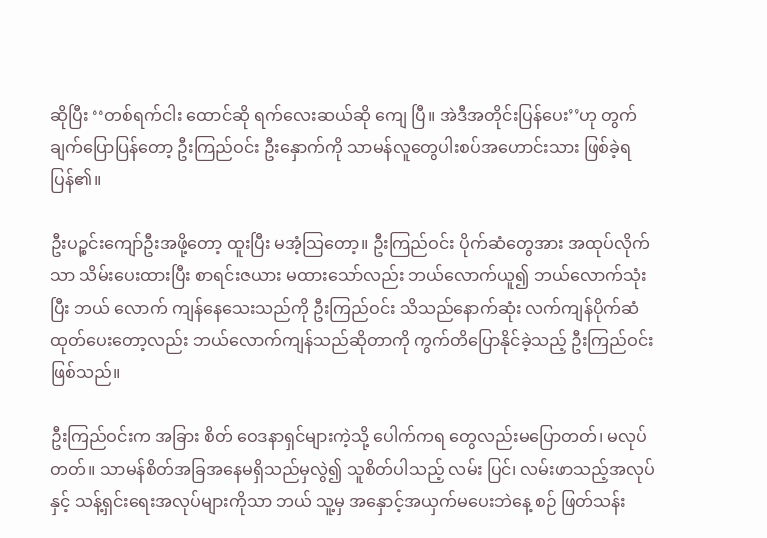ဆိုပြီး ‘‘တစ်ရက်ငါး ထောင်ဆို ရက်လေးဆယ်ဆို ကျေ ပြီ။ အဲဒီအတိုင်းပြန်ပေး’’ဟု တွက် ချက်ပြောပြန်တော့ ဦးကြည်ဝင်း ဦးနှောက်ကို သာမန်လူတွေပါးစပ်အဟောင်းသား ဖြစ်ခဲ့ရပြန်၏။

ဦးပဉ္စင်းကျော်ဦးအဖို့တော့ ထူးပြီး မအံ့သြတော့။ ဦးကြည်ဝင်း ပိုက်ဆံတွေအား အထုပ်လိုက်သာ သိမ်းပေးထားပြီး စာရင်းဇယား မထားသော်လည်း ဘယ်လောက်ယူ၍ ဘယ်လောက်သုံးပြီး ဘယ် လောက် ကျန်နေသေးသည်ကို ဦးကြည်ဝင်း သိသည်နောက်ဆုံး လက်ကျန်ပိုက်ဆံ ထုတ်ပေးတော့လည်း ဘယ်လောက်ကျန်သည်ဆိုတာကို ကွက်တိပြောနိုင်ခဲ့သည့် ဦးကြည်ဝင်းဖြစ်သည်။

ဦးကြည်ဝင်းက အခြား စိတ် ဝေဒနာရှင်များကဲ့သို့ ပေါက်ကရ တွေလည်းမပြောတတ်၊ မလုပ်တတ်။ သာမန်စိတ်အခြအနေမရှိသည်မှလွဲ၍ သူစိတ်ပါသည့် လမ်း ပြင်၊ လမ်းဖာသည့်အလုပ်နှင့် သန့်ရှင်းရေးအလုပ်များကိုသာ ဘယ် သူ့မှ အနှောင့်အယှက်မပေးဘဲနေ့ စဉ် ဖြတ်သန်း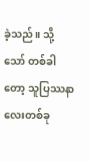ခဲ့သည်။ သို့သော် တစ်ခါတော့ သူပြဿနာလေးတစ်ခု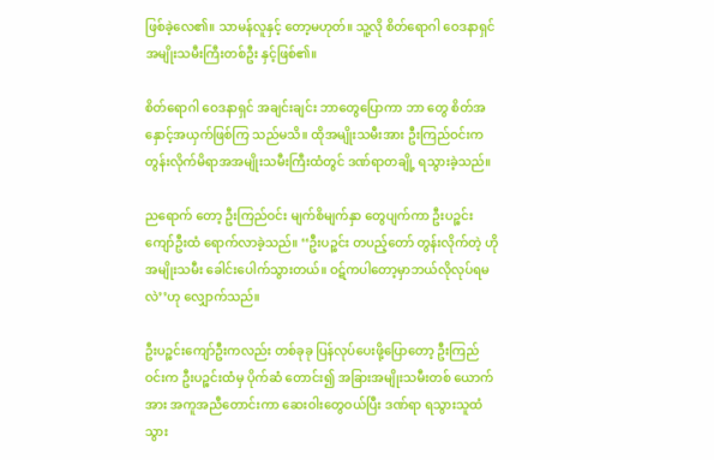ဖြစ်ခဲ့လေ၏။ သာမန်လူနှင့် တော့မဟုတ်။ သူ့လို စိတ်ရောဂါ ဝေဒနာရှင်အမျိုးသမီးကြီးတစ်ဦး နှင့်ဖြစ်၏။

စိတ်ရောဂါ ဝေဒနာရှင် အချင်းချင်း ဘာတွေပြောကာ ဘာ တွေ စိတ်အနှောင့်အယှက်ဖြစ်ကြ သည်မသိ။ ထိုအမျိုးသမီးအား ဦးကြည်ဝင်းက တွန်းလိုက်မိရာအအမျိုးသမီးကြီးထံတွင် ဒဏ်ရာတချို့ ရသွားခဲ့သည်။

ညရောက် တော့ ဦးကြည်ဝင်း မျက်စိမျက်နှာ တွေပျက်ကာ ဦးပဉ္စင်းကျော်ဦးထံ ရောက်လာခဲ့သည်။ ‘‘ဦးပဉ္စင်း တပည့်တော် တွန်းလိုက်တဲ့ ဟိုအမျိုးသမီး ခေါင်းပေါက်သွားတယ်။ ဝဋ်ကပါတော့မှာဘယ်လိုလုပ်ရမလဲ’’ဟု လျှောက်သည်။

ဦးပဉ္စင်းကျော်ဦးကလည်း တစ်ခုခု ပြန်လုပ်ပေးဖို့ပြောတော့ ဦးကြည် ဝင်းက ဦးပဉ္စင်းထံမှ ပိုက်ဆံ တောင်း၍ အခြားအမျိုးသမီးတစ် ယောက်အား အကူအညီတောင်းကာ ဆေးဝါးတွေဝယ်ပြီး ဒဏ်ရာ ရသွားသူထံ သွား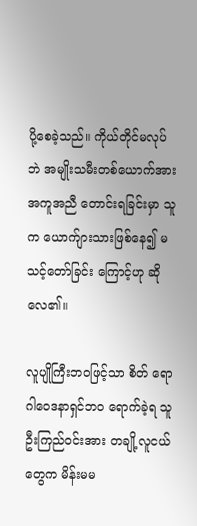ပို့စေခဲ့သည်။ ကိုယ်တိုင်မလုပ်ဘဲ အမျိုးသမီးတစ်ယောက်အား အကူအညီ တောင်းရခြင်းမှာ သူက ယောက်ျားသားဖြစ်နေ၍ မသင့်တော်ခြင်း ကြောင့်ဟု ဆိုလေ၏။

လူပျိုကြီးဘဝဖြင့်သာ စိတ် ရောဂါဝေဒနာရှင်ဘဝ ရောက်ခဲ့ရ သူ ဦးကြည်ဝင်းအား တချို့လူငယ် တွေက မိန်းမမ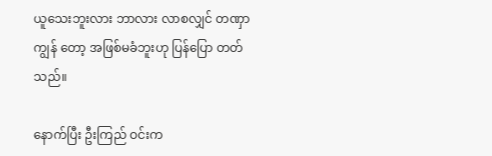ယူသေးဘူးလား ဘာလား လာစလျှင် တဏှာကျွန် တော့ အဖြစ်မခံဘူးဟု ပြန်ပြော တတ်သည်။

နောက်ပြီး ဦးကြည် ဝင်းက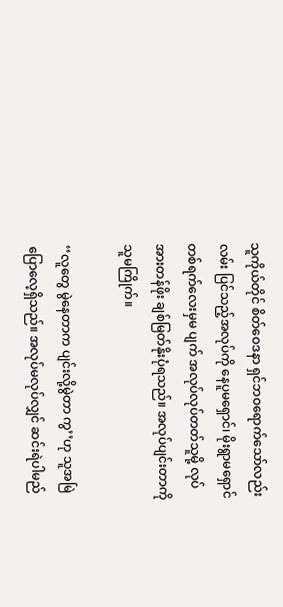သူကိုယ်တိုင် စိတ်ဝေဒနာ ရှင်ဘဝရောက်သော်လည်း လမ်း ပြင်သည့်အလုပ်ကို နေပူမရှောင်၊ မိုးရွာမရှောင် တစ်ရက်လေးမှမ ပျက် အလုပ်လုပ်တတ်သူမို့ လုပ် အားတန်ဖိုး ချစ်မြတ်နိုးပုံရသည်။ အလုပ်ပျင်းတာကို သူမကြိုက်။

‘‘လူတွေ မွဲနေတာက ပျင်းလို့မွဲတာ ကွ’’ဟု သူအမြဲပြောလေ့ရှိသည်။ အလုပ်မလုပ်လျှင် ဆင်းရဲပါမည်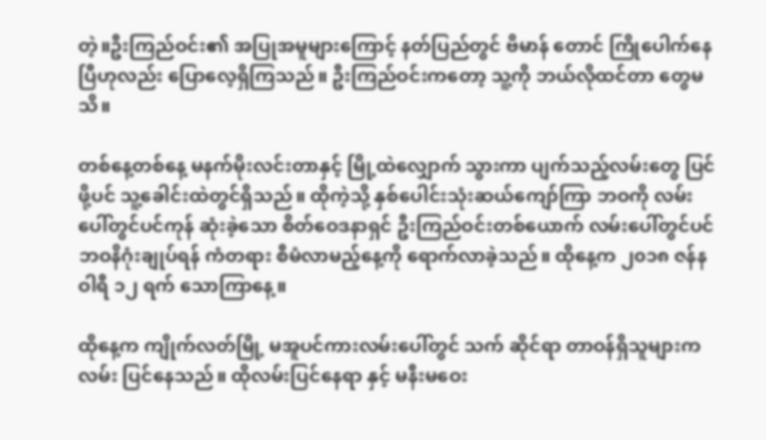တဲ့။ဦးကြည်ဝင်း၏ အပြုအမူများကြောင့် နတ်ပြည်တွင် ဗိမာန် တောင် ကြိုပေါက်နေပြီဟုလည်း ပြောလေ့ရှိကြသည်။ ဦးကြည်ဝင်းကတော့ သူ့ကို ဘယ်လိုထင်တာ တွေမသိ။

တစ်နေ့တစ်နေ့ မနက်မိုးလင်းတာနှင့် မြို့ထဲလျှောက် သွားကာ ပျက်သည့်လမ်းတွေ ပြင်ဖို့ပင် သူ့ခေါင်းထဲတွင်ရှိသည်။ ထိုကဲ့သို့ နှစ်ပေါင်းသုံးဆယ်ကျော်ကြာ ဘဝကို လမ်းပေါ်တွင်ပင်ကုန် ဆုံးခဲ့သော စိတ်ဝေဒနာရှင် ဦးကြည်ဝင်းတစ်ယောက် လမ်းပေါ်တွင်ပင် ဘဝနိဂုံးချုပ်ရန် ကံတရား စီမံလာမည့်နေ့ကို ရောက်လာခဲ့သည်။ ထိုနေ့က ၂၀၁၈ ဇန်နဝါရီ ၁၂ ရက် သောကြာနေ့။

ထိုနေ့က ကျိုက်လတ်မြို့ မအူပင်ကားလမ်းပေါ်တွင် သက် ဆိုင်ရာ တာဝန်ရှိသူများက လမ်း ပြင်နေသည်။ ထိုလမ်းပြင်နေရာ နှင့် မနီးမဝေး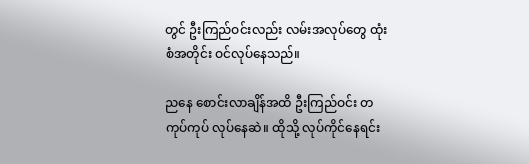တွင် ဦးကြည်ဝင်းလည်း လမ်းအလုပ်တွေ ထုံးစံအတိုင်း ဝင်လုပ်နေသည်။

ညနေ စောင်းလာချိန်အထိ ဦးကြည်ဝင်း တကုပ်ကုပ် လုပ်နေဆဲ။ ထိုသို့ လုပ်ကိုင်နေရင်း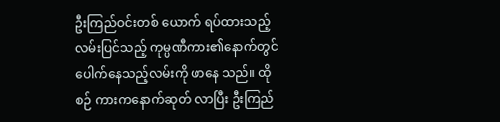ဦးကြည်ဝင်းတစ် ယောက် ရပ်ထားသည့် လမ်းပြင်သည့် ကုမ္ပဏီကား၏နောက်တွင် ပေါက်နေသည့်လမ်းကို ဖာနေ သည်။ ထိုစဉ် ကားကနောက်ဆုတ် လာပြီး ဦးကြည်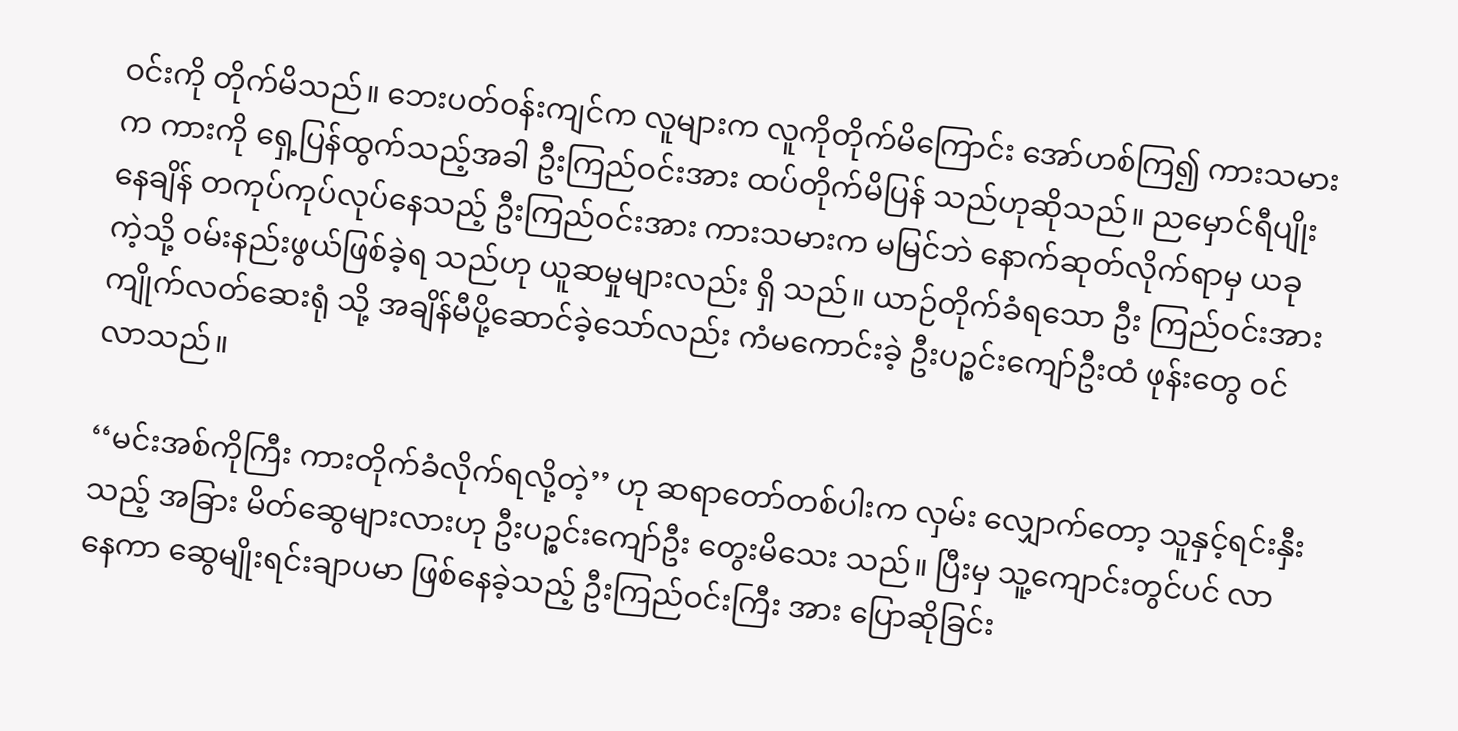ဝင်းကို တိုက်မိသည်။ ဘေးပတ်ဝန်းကျင်က လူများက လူကိုတိုက်မိကြောင်း အော်ဟစ်ကြ၍ ကားသမားက ကားကို ရှေ့ပြန်ထွက်သည့်အခါ ဦးကြည်ဝင်းအား ထပ်တိုက်မိပြန် သည်ဟုဆိုသည်။ ညမှောင်ရီပျိုး နေချိန် တကုပ်ကုပ်လုပ်နေသည့် ဦးကြည်ဝင်းအား ကားသမားက မမြင်ဘဲ နောက်ဆုတ်လိုက်ရာမှ ယခုကဲ့သို့ ဝမ်းနည်းဖွယ်ဖြစ်ခဲ့ရ သည်ဟု ယူဆမှုများလည်း ရှိ သည်။ ယာဉ်တိုက်ခံရသော ဦး ကြည်ဝင်းအား ကျိုက်လတ်ဆေးရုံ သို့ အချိန်မီပို့ဆောင်ခဲ့သော်လည်း ကံမကောင်းခဲ့ ဦးပဉ္စင်းကျော်ဦးထံ ဖုန်းတွေ ဝင်လာသည်။

‘‘မင်းအစ်ကိုကြီး ကားတိုက်ခံလိုက်ရလို့တဲ့’’ ဟု ဆရာတော်တစ်ပါးက လှမ်း လျှောက်တော့ သူနှင့်ရင်းနှီးသည့် အခြား မိတ်ဆွေများလားဟု ဦးပဉ္စင်းကျော်ဦး တွေးမိသေး သည်။ ပြီးမှ သူ့ကျောင်းတွင်ပင် လာနေကာ ဆွေမျိုးရင်းချာပမာ ဖြစ်နေခဲ့သည့် ဦးကြည်ဝင်းကြီး အား ပြောဆိုခြင်း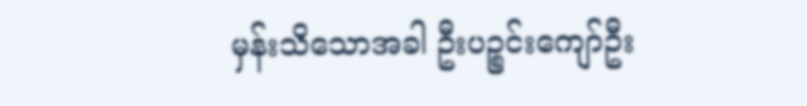မှန်းသိသောအခါ ဦးပဉ္စင်းကျော်ဦး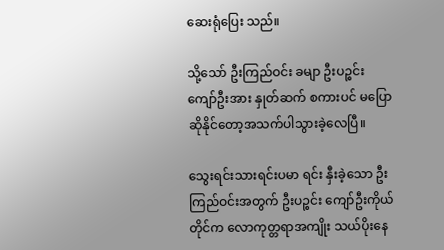ဆေးရုံပြေး သည်။

သို့သော် ဦးကြည်ဝင်း ခမျာ ဦးပဉ္စင်းကျော်ဦးအား နှုတ်ဆက် စကားပင် မပြောဆိုနိုင်တော့အသက်ပါသွားခဲ့လေပြီ။

သွေးရင်းသားရင်းပမာ ရင်း နှီးခဲ့သော ဦးကြည်ဝင်းအတွက် ဦးပဉ္စင်း ကျော်ဦးကိုယ်တိုင်က လောကုတ္တရာအကျိုး သယ်ပိုးနေ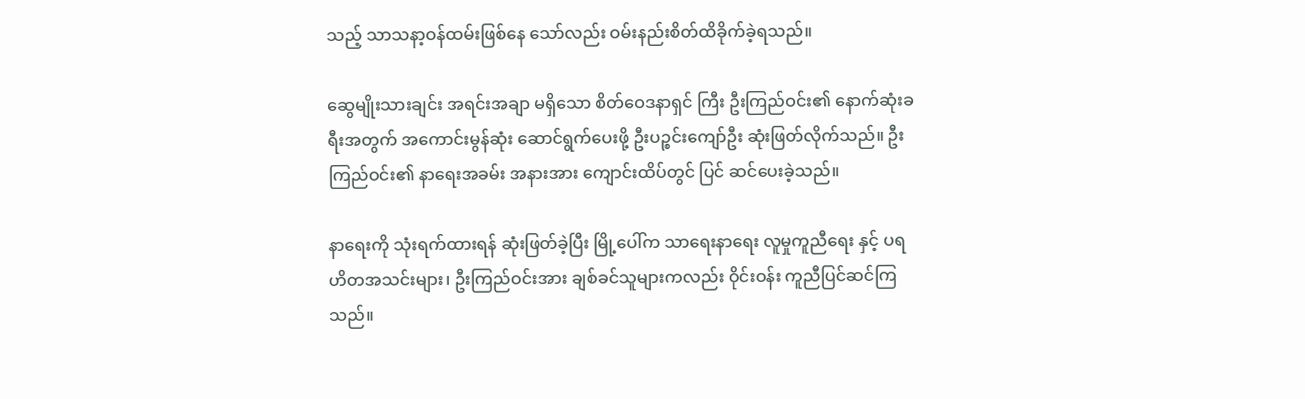သည့် သာသနာ့ဝန်ထမ်းဖြစ်နေ သော်လည်း ဝမ်းနည်းစိတ်ထိခိုက်ခဲ့ရသည်။

ဆွေမျိုးသားချင်း အရင်းအချာ မရှိသော စိတ်ဝေဒနာရှင် ကြီး ဦးကြည်ဝင်း၏ နောက်ဆုံးခရီးအတွက် အကောင်းမွန်ဆုံး ဆောင်ရွက်ပေးဖို့ ဦးပဉ္စင်းကျော်ဦး ဆုံးဖြတ်လိုက်သည်။ ဦးကြည်ဝင်း၏ နာရေးအခမ်း အနားအား ကျောင်းထိပ်တွင် ပြင် ဆင်ပေးခဲ့သည်။

နာရေးကို သုံးရက်ထားရန် ဆုံးဖြတ်ခဲ့ပြီး မြို့ပေါ်က သာရေးနာရေး လူမှုကူညီရေး နှင့် ပရဟိတအသင်းများ၊ ဦးကြည်ဝင်းအား ချစ်ခင်သူများကလည်း ဝိုင်းဝန်း ကူညီပြင်ဆင်ကြသည်။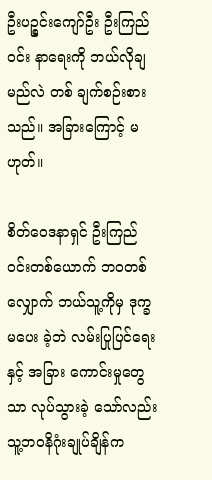ဦးပဉ္စင်းကျော်ဦး ဦးကြည်ဝင်း နာရေးကို ဘယ်လိုချမည်လဲ တစ် ချက်စဉ်းစားသည်။ အခြားကြောင့် မဟုတ်။

စိတ်ဝေဒနာရှင် ဦးကြည် ဝင်းတစ်ယောက် ဘဝတစ် လျှောက် ဘယ်သူ့ကိုမှ ဒုက္ခမပေး ခဲ့ဘဲ လမ်းပြုပြင်ရေးနှင့် အခြား ကောင်းမှုတွေသာ လုပ်သွားခဲ့ သော်လည်း သူ့ဘဝနိဂုံးချုပ်ချိန်က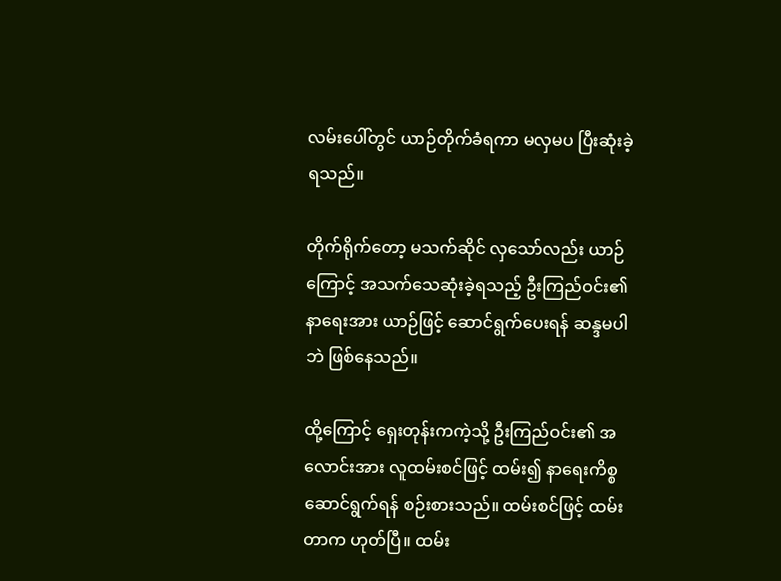လမ်းပေါ်တွင် ယာဉ်တိုက်ခံရကာ မလှမပ ပြီးဆုံးခဲ့ရသည်။

တိုက်ရိုက်တော့ မသက်ဆိုင် လှသော်လည်း ယာဉ်ကြောင့် အသက်သေဆုံးခဲ့ရသည့် ဦးကြည်ဝင်း၏ နာရေးအား ယာဉ်ဖြင့် ဆောင်ရွက်ပေးရန် ဆန္ဒမပါဘဲ ဖြစ်နေသည်။

ထို့ကြောင့် ရှေးတုန်းကကဲ့သို့ ဦးကြည်ဝင်း၏ အလောင်းအား လူထမ်းစင်ဖြင့် ထမ်း၍ နာရေးကိစ္စ ဆောင်ရွက်ရန် စဉ်းစားသည်။ ထမ်းစင်ဖြင့် ထမ်းတာက ဟုတ်ပြီ။ ထမ်း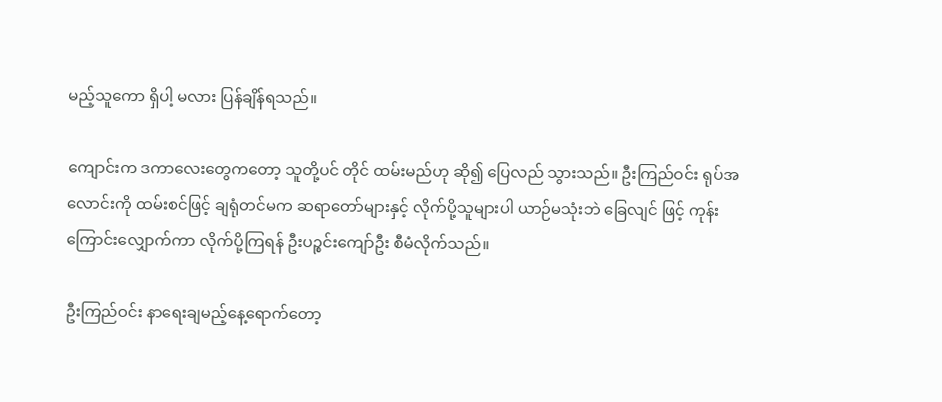မည့်သူကော ရှိပါ့ မလား ပြန်ချိန်ရသည်။

ကျောင်းက ဒကာလေးတွေကတော့ သူတို့ပင် တိုင် ထမ်းမည်ဟု ဆို၍ ပြေလည် သွားသည်။ ဦးကြည်ဝင်း ရုပ်အလောင်းကို ထမ်းစင်ဖြင့် ချရုံတင်မက ဆရာတော်များနှင့် လိုက်ပို့သူများပါ ယာဉ်မသုံးဘဲ ခြေလျင် ဖြင့် ကုန်းကြောင်းလျှောက်ကာ လိုက်ပို့ကြရန် ဦးပဉ္စင်းကျော်ဦး စီမံလိုက်သည်။

ဦးကြည်ဝင်း နာရေးချမည့်နေ့ရောက်တော့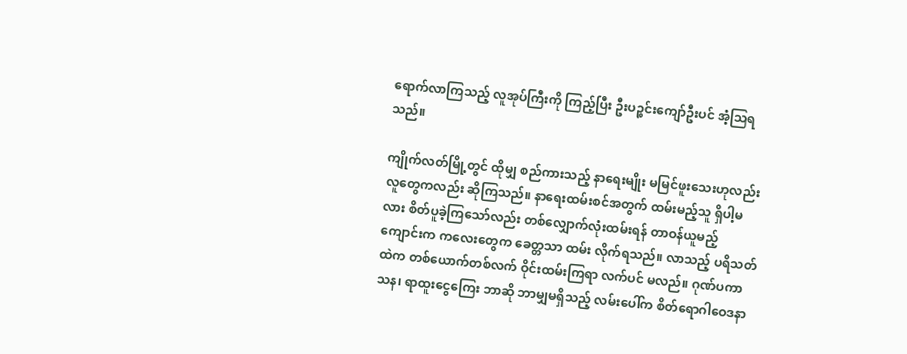ရောက်လာကြသည့် လူအုပ်ကြီးကို ကြည့်ပြီး ဦးပဉ္စင်းကျော်ဦးပင် အံ့သြရသည်။

ကျိုက်လတ်မြို့တွင် ထိုမျှ စည်ကားသည့် နာရေးမျိုး မမြင်ဖူးသေးဟုလည်း လူတွေကလည်း ဆိုကြသည်။ နာရေးထမ်းစင်အတွက် ထမ်းမည့်သူ ရှိပါ့မလား စိတ်ပူခဲ့ကြသော်လည်း တစ်လျှောက်လုံးထမ်းရန် တာဝန်ယူမည့် ကျောင်းက ကလေးတွေက ခေတ္တသာ ထမ်း လိုက်ရသည်။ လာသည့် ပရိသတ်ထဲက တစ်ယောက်တစ်လက် ဝိုင်းထမ်းကြရာ လက်ပင် မလည်။ ဂုဏ်ပကာသန၊ ရာထူးငွေကြေး ဘာဆို ဘာမျှမရှိသည့် လမ်းပေါ်က စိတ်ရောဂါဝေဒနာ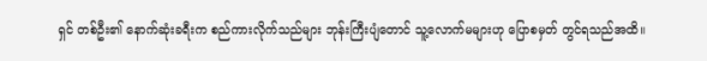ရှင် တစ်ဦး၏ နောက်ဆုံးခရီးက စည်ကားလိုက်သည်များ ဘုန်းကြီးပျံတောင် သူ့လောက်မများဟု ပြောစမှတ် တွင်ရသည်အထိ။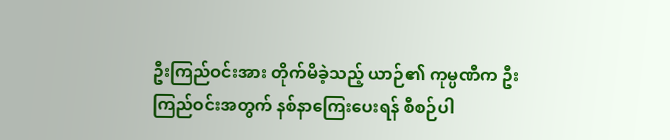ဦးကြည်ဝင်းအား တိုက်မိခဲ့သည့် ယာဉ်၏ ကုမ္ပဏီက ဦးကြည်ဝင်းအတွက် နစ်နာကြေးပေးရန် စီစဉ်ပါ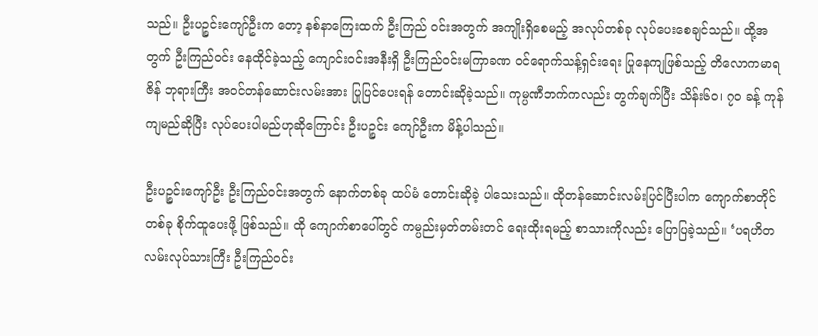သည်။ ဦးပဉ္စင်းကျော်ဦးက တော့ နစ်နာကြေးထက် ဦးကြည် ဝင်းအတွက် အကျိုးရှိစေမည့် အလုပ်တစ်ခု လုပ်ပေးစေချင်သည်။ ထို့အတွက် ဦးကြည်ဝင်း နေထိုင်ခဲ့သည့် ကျောင်းဝင်းအနီးရှိ ဦးကြည်ဝင်းမကြာခဏ ဝင်ရောက်သန့်ရှင်းရေး ပြုနေကျဖြစ်သည့် တိလောကမာရဇိန် ဘုရားကြီး အဝင်တန်ဆောင်းလမ်းအား ပြုပြင်ပေးရန် တောင်းဆိုခဲ့သည်။ ကုမ္ပဏီဘက်ကလည်း တွက်ချက်ပြီး သိန်း၆၀၊ ၇၀ ခန့် ကုန်ကျမည်ဆိုပြီး လုပ်ပေးပါမည်ဟုဆိုကြောင်း ဦးပဉ္စင်း ကျော်ဦးက မိန့်ပါသည်။

ဦးပဉ္စင်းကျော်ဦး ဦးကြည်ဝင်းအတွက် နောက်တစ်ခု ထပ်မံ တောင်းဆိုခဲ့ ပါသေးသည်။ ထိုတန်ဆောင်းလမ်းပြင်ပြီးပါက ကျောက်စာတိုင်တစ်ခု စိုက်ထူပေးဖို့ ဖြစ်သည်။ ထို ကျောက်စာပေါ်တွင် ကမ္ပည်းမှတ်တမ်းတင် ရေးထိုးရမည့် စာသားကိုလည်း ပြောပြခဲ့သည်။ ‘ပရဟိတလမ်းလုပ်သားကြီး ဦးကြည်ဝင်း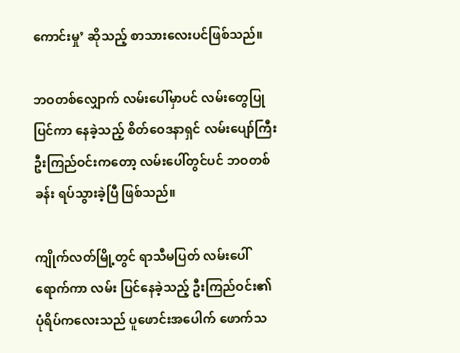ကောင်းမှု’ ဆိုသည့် စာသားလေးပင်ဖြစ်သည်။

ဘဝတစ်လျှောက် လမ်းပေါ်မှာပင် လမ်းတွေပြုပြင်ကာ နေခဲ့သည့် စိတ်ဝေဒနာရှင် လမ်းပျော်ကြီး ဦးကြည်ဝင်းကတော့ လမ်းပေါ်တွင်ပင် ဘဝတစ်ခန်း ရပ်သွားခဲ့ပြီ ဖြစ်သည်။

ကျိုက်လတ်မြို့တွင် ရာသီမပြတ် လမ်းပေါ်ရောက်ကာ လမ်း ပြင်နေခဲ့သည့် ဦးကြည်ဝင်း၏ ပုံရိပ်ကလေးသည် ပူဖောင်းအပေါက် ဖောက်သ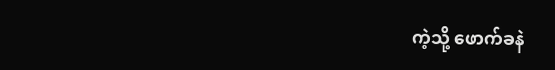ကဲ့သို့ ဖောက်ခနဲ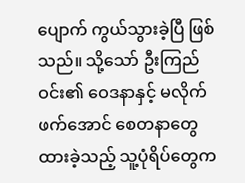ပျောက် ကွယ်သွားခဲ့ပြီ ဖြစ်သည်။ သို့သော် ဦးကြည်ဝင်း၏ ဝေဒနာနှင့် မလိုက်ဖက်အောင် စေတနာတွေ ထားခဲ့သည့် သူ့ပုံရိပ်တွေက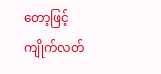တော့ဖြင့် ကျိုက်လတ်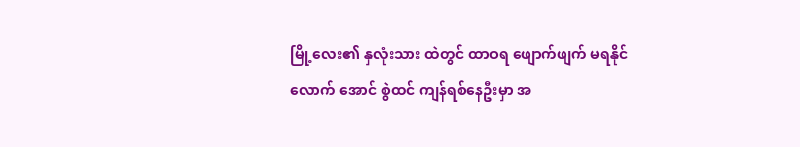မြို့လေး၏ နှလုံးသား ထဲတွင် ထာဝရ ဖျောက်ဖျက် မရနိုင်လောက် အောင် စွဲထင် ကျန်ရစ်နေဦးမှာ အ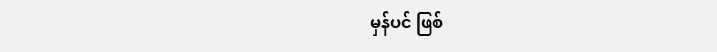မှန်ပင် ဖြစ်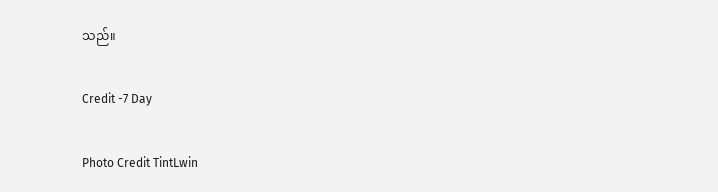သည်။

Credit -7 Day

Photo Credit TintLwin